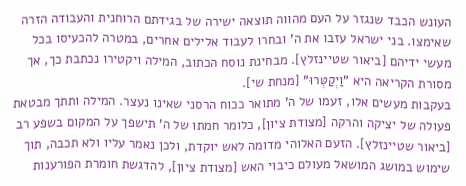העונש הכבד שנגזר על העם מהווה תוצאה ישירה של בגידתם הרוחנית והעבודה הזרה שאימצו. בני ישראל עזבו את ה' ובחרו לעבוד אלילים אחרים, במטרה להכעיסו בכל מעשי ידיהם [ביאור שטיינזלץ]. מבחינת נוסח הכתוב, המילה ויקטירו נכתבת כך, אך מסורת הקריאה היא "וַיְקַטְּרוּ" [מנחת שי].
בעקבות מעשים אלו, זעמו של ה' מתואר ככוח הרסני שאינו נעצר. המילה ותתך מבטאת פעולה של יציקה והרקה [מצודת ציון], כלומר חמתו של ה' תישפך על המקום בשפע רב [ביאור שטיינזלץ]. הזעם האלוהי מדומה לאש יוקדת, ולכן נאמר עליו ולא תכבה, תוך שימוש במושג המושאל מעולם כיבוי האש [מצודת ציון], להדגשת חומרת הפורענות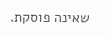שאינה פוסקת.